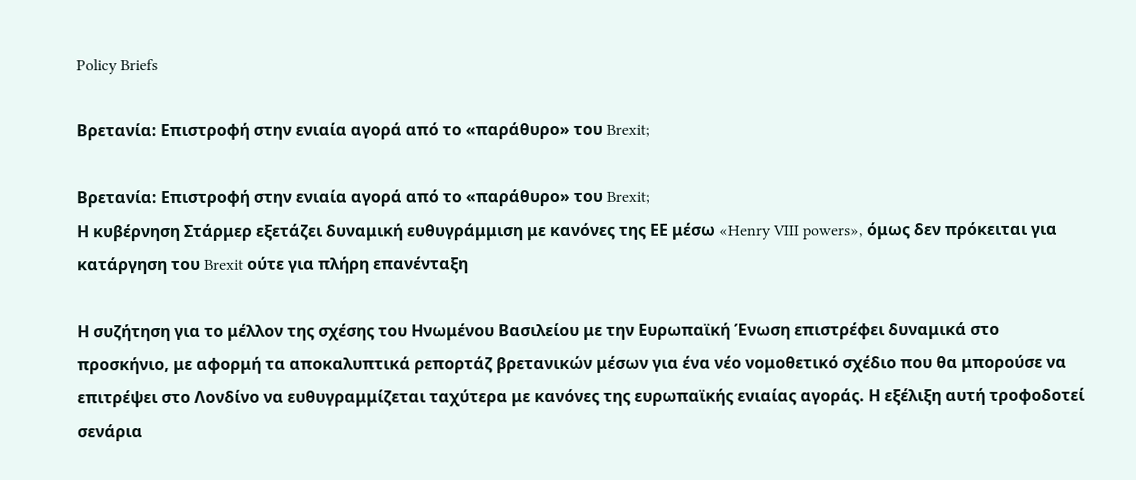Policy Briefs

Βρετανία: Επιστροφή στην ενιαία αγορά από το «παράθυρο» του Brexit;

Βρετανία: Επιστροφή στην ενιαία αγορά από το «παράθυρο» του Brexit;
Η κυβέρνηση Στάρμερ εξετάζει δυναμική ευθυγράμμιση με κανόνες της ΕΕ μέσω «Henry VIII powers», όμως δεν πρόκειται για κατάργηση του Brexit ούτε για πλήρη επανένταξη

Η συζήτηση για το μέλλον της σχέσης του Ηνωμένου Βασιλείου με την Ευρωπαϊκή Ένωση επιστρέφει δυναμικά στο προσκήνιο, με αφορμή τα αποκαλυπτικά ρεπορτάζ βρετανικών μέσων για ένα νέο νομοθετικό σχέδιο που θα μπορούσε να επιτρέψει στο Λονδίνο να ευθυγραμμίζεται ταχύτερα με κανόνες της ευρωπαϊκής ενιαίας αγοράς. Η εξέλιξη αυτή τροφοδοτεί σενάρια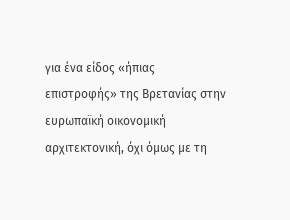για ένα είδος «ήπιας επιστροφής» της Βρετανίας στην ευρωπαϊκή οικονομική αρχιτεκτονική, όχι όμως με τη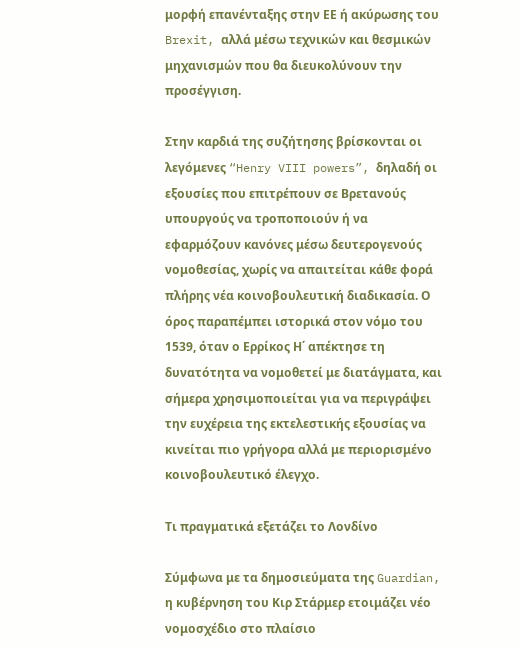μορφή επανένταξης στην ΕΕ ή ακύρωσης του Brexit, αλλά μέσω τεχνικών και θεσμικών μηχανισμών που θα διευκολύνουν την προσέγγιση.

Στην καρδιά της συζήτησης βρίσκονται οι λεγόμενες “Henry VIII powers”, δηλαδή οι εξουσίες που επιτρέπουν σε Βρετανούς υπουργούς να τροποποιούν ή να εφαρμόζουν κανόνες μέσω δευτερογενούς νομοθεσίας, χωρίς να απαιτείται κάθε φορά πλήρης νέα κοινοβουλευτική διαδικασία. Ο όρος παραπέμπει ιστορικά στον νόμο του 1539, όταν ο Ερρίκος Η΄ απέκτησε τη δυνατότητα να νομοθετεί με διατάγματα, και σήμερα χρησιμοποιείται για να περιγράψει την ευχέρεια της εκτελεστικής εξουσίας να κινείται πιο γρήγορα αλλά με περιορισμένο κοινοβουλευτικό έλεγχο.

Τι πραγματικά εξετάζει το Λονδίνο

Σύμφωνα με τα δημοσιεύματα της Guardian, η κυβέρνηση του Κιρ Στάρμερ ετοιμάζει νέο νομοσχέδιο στο πλαίσιο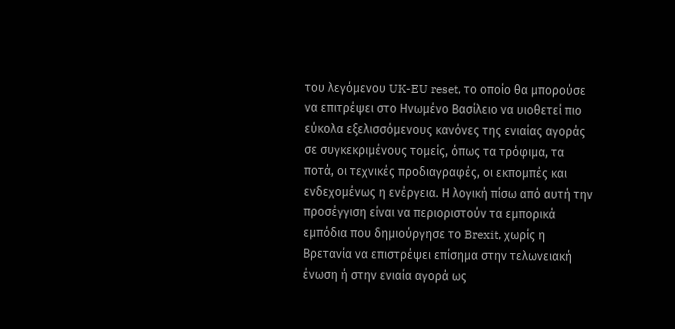του λεγόμενου UK-EU reset, το οποίο θα μπορούσε να επιτρέψει στο Ηνωμένο Βασίλειο να υιοθετεί πιο εύκολα εξελισσόμενους κανόνες της ενιαίας αγοράς σε συγκεκριμένους τομείς, όπως τα τρόφιμα, τα ποτά, οι τεχνικές προδιαγραφές, οι εκπομπές και ενδεχομένως η ενέργεια. Η λογική πίσω από αυτή την προσέγγιση είναι να περιοριστούν τα εμπορικά εμπόδια που δημιούργησε το Brexit, χωρίς η Βρετανία να επιστρέψει επίσημα στην τελωνειακή ένωση ή στην ενιαία αγορά ως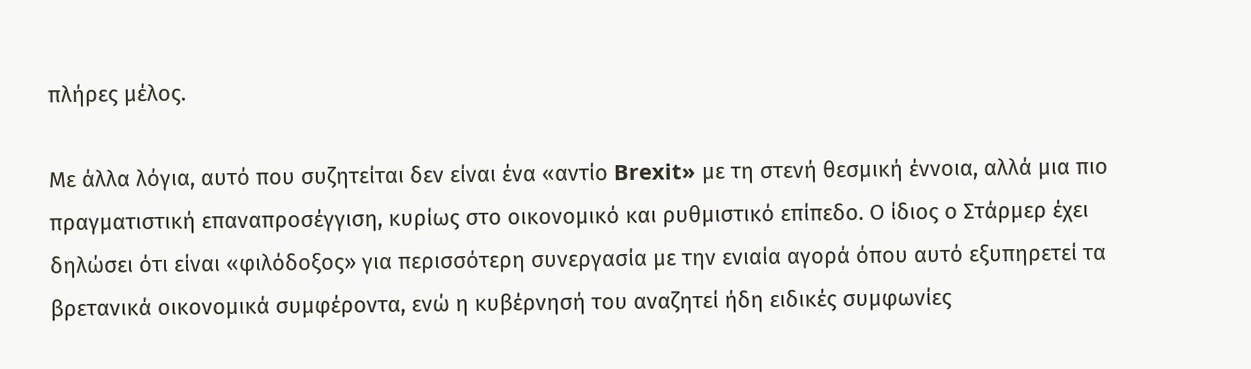πλήρες μέλος.

Με άλλα λόγια, αυτό που συζητείται δεν είναι ένα «αντίο Brexit» με τη στενή θεσμική έννοια, αλλά μια πιο πραγματιστική επαναπροσέγγιση, κυρίως στο οικονομικό και ρυθμιστικό επίπεδο. Ο ίδιος ο Στάρμερ έχει δηλώσει ότι είναι «φιλόδοξος» για περισσότερη συνεργασία με την ενιαία αγορά όπου αυτό εξυπηρετεί τα βρετανικά οικονομικά συμφέροντα, ενώ η κυβέρνησή του αναζητεί ήδη ειδικές συμφωνίες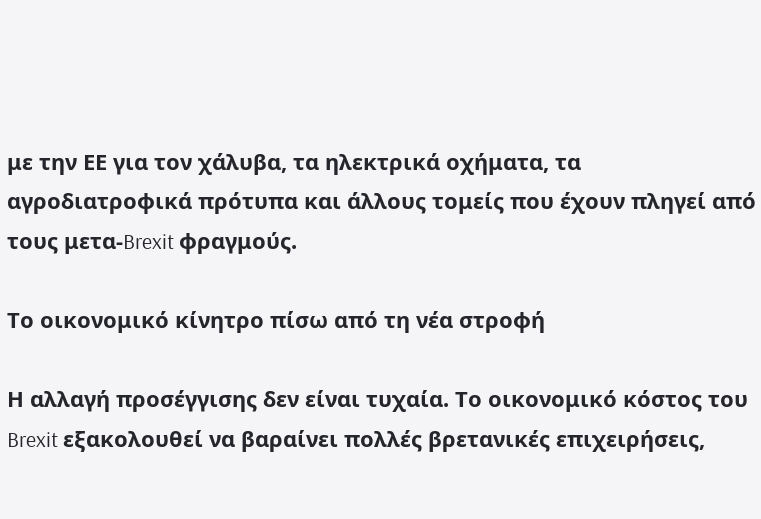με την ΕΕ για τον χάλυβα, τα ηλεκτρικά οχήματα, τα αγροδιατροφικά πρότυπα και άλλους τομείς που έχουν πληγεί από τους μετα-Brexit φραγμούς.

Το οικονομικό κίνητρο πίσω από τη νέα στροφή

Η αλλαγή προσέγγισης δεν είναι τυχαία. Το οικονομικό κόστος του Brexit εξακολουθεί να βαραίνει πολλές βρετανικές επιχειρήσεις,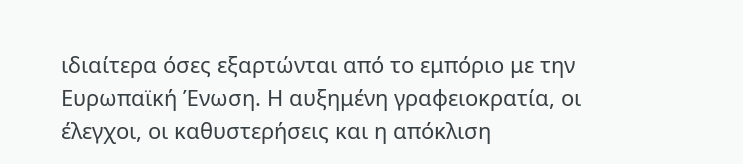ιδιαίτερα όσες εξαρτώνται από το εμπόριο με την Ευρωπαϊκή Ένωση. Η αυξημένη γραφειοκρατία, οι έλεγχοι, οι καθυστερήσεις και η απόκλιση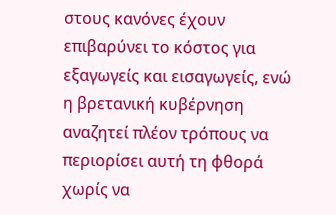στους κανόνες έχουν επιβαρύνει το κόστος για εξαγωγείς και εισαγωγείς, ενώ η βρετανική κυβέρνηση αναζητεί πλέον τρόπους να περιορίσει αυτή τη φθορά χωρίς να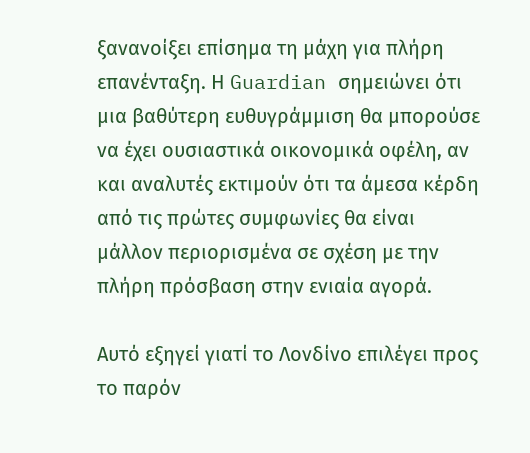ξανανοίξει επίσημα τη μάχη για πλήρη επανένταξη. Η Guardian σημειώνει ότι μια βαθύτερη ευθυγράμμιση θα μπορούσε να έχει ουσιαστικά οικονομικά οφέλη, αν και αναλυτές εκτιμούν ότι τα άμεσα κέρδη από τις πρώτες συμφωνίες θα είναι μάλλον περιορισμένα σε σχέση με την πλήρη πρόσβαση στην ενιαία αγορά.

Αυτό εξηγεί γιατί το Λονδίνο επιλέγει προς το παρόν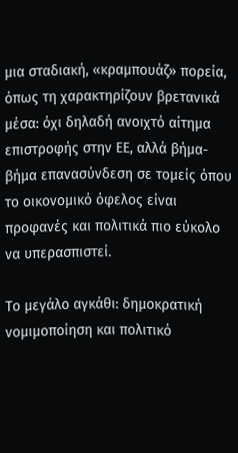μια σταδιακή, «κραμπουάζ» πορεία, όπως τη χαρακτηρίζουν βρετανικά μέσα: όχι δηλαδή ανοιχτό αίτημα επιστροφής στην ΕΕ, αλλά βήμα-βήμα επανασύνδεση σε τομείς όπου το οικονομικό όφελος είναι προφανές και πολιτικά πιο εύκολο να υπερασπιστεί.

Το μεγάλο αγκάθι: δημοκρατική νομιμοποίηση και πολιτικό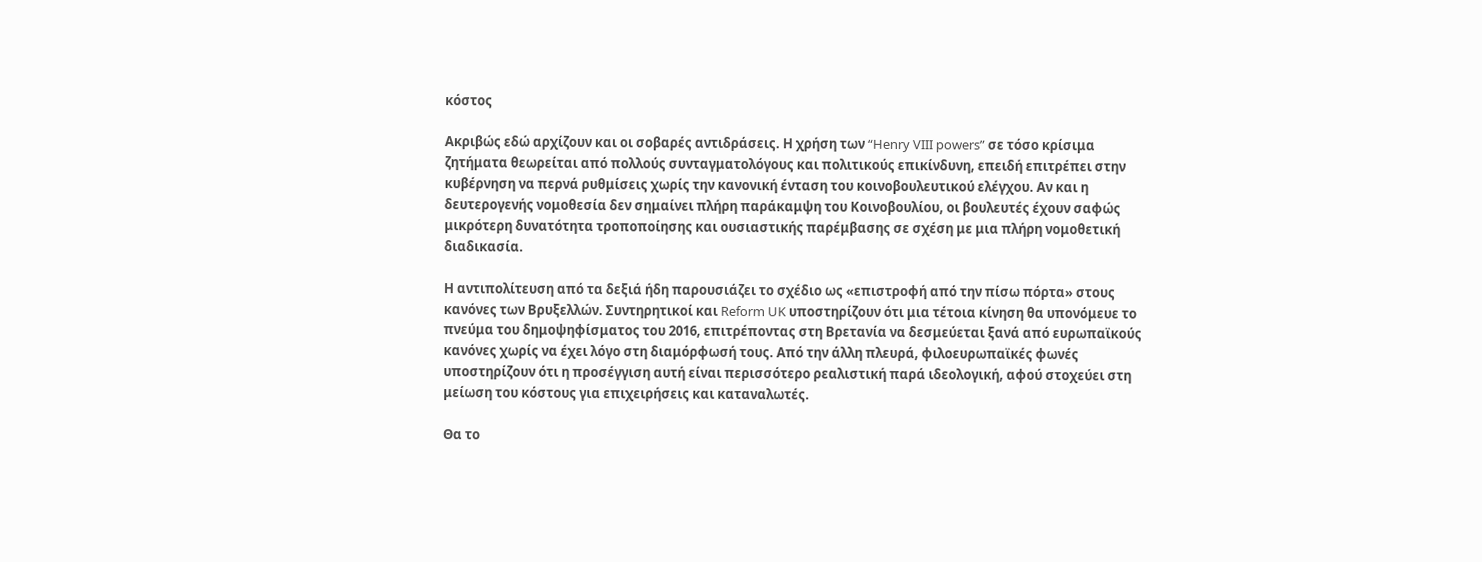κόστος

Ακριβώς εδώ αρχίζουν και οι σοβαρές αντιδράσεις. Η χρήση των “Henry VIII powers” σε τόσο κρίσιμα ζητήματα θεωρείται από πολλούς συνταγματολόγους και πολιτικούς επικίνδυνη, επειδή επιτρέπει στην κυβέρνηση να περνά ρυθμίσεις χωρίς την κανονική ένταση του κοινοβουλευτικού ελέγχου. Αν και η δευτερογενής νομοθεσία δεν σημαίνει πλήρη παράκαμψη του Κοινοβουλίου, οι βουλευτές έχουν σαφώς μικρότερη δυνατότητα τροποποίησης και ουσιαστικής παρέμβασης σε σχέση με μια πλήρη νομοθετική διαδικασία.

Η αντιπολίτευση από τα δεξιά ήδη παρουσιάζει το σχέδιο ως «επιστροφή από την πίσω πόρτα» στους κανόνες των Βρυξελλών. Συντηρητικοί και Reform UK υποστηρίζουν ότι μια τέτοια κίνηση θα υπονόμευε το πνεύμα του δημοψηφίσματος του 2016, επιτρέποντας στη Βρετανία να δεσμεύεται ξανά από ευρωπαϊκούς κανόνες χωρίς να έχει λόγο στη διαμόρφωσή τους. Από την άλλη πλευρά, φιλοευρωπαϊκές φωνές υποστηρίζουν ότι η προσέγγιση αυτή είναι περισσότερο ρεαλιστική παρά ιδεολογική, αφού στοχεύει στη μείωση του κόστους για επιχειρήσεις και καταναλωτές.

Θα το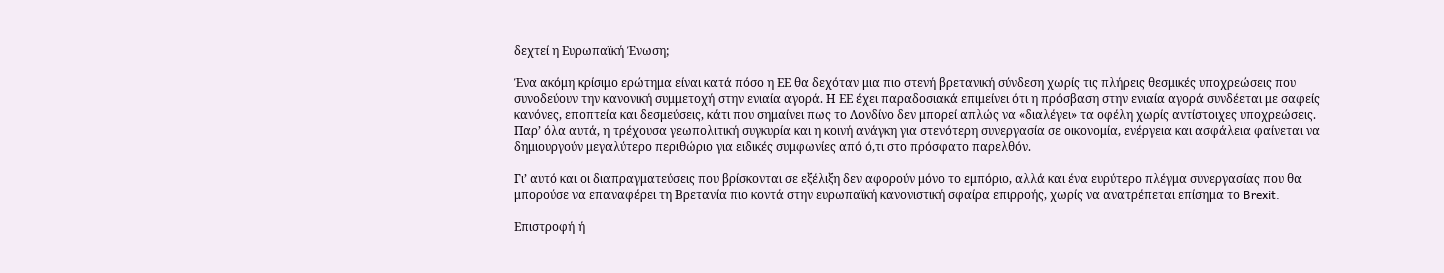δεχτεί η Ευρωπαϊκή Ένωση;

Ένα ακόμη κρίσιμο ερώτημα είναι κατά πόσο η ΕΕ θα δεχόταν μια πιο στενή βρετανική σύνδεση χωρίς τις πλήρεις θεσμικές υποχρεώσεις που συνοδεύουν την κανονική συμμετοχή στην ενιαία αγορά. Η ΕΕ έχει παραδοσιακά επιμείνει ότι η πρόσβαση στην ενιαία αγορά συνδέεται με σαφείς κανόνες, εποπτεία και δεσμεύσεις, κάτι που σημαίνει πως το Λονδίνο δεν μπορεί απλώς να «διαλέγει» τα οφέλη χωρίς αντίστοιχες υποχρεώσεις. Παρ’ όλα αυτά, η τρέχουσα γεωπολιτική συγκυρία και η κοινή ανάγκη για στενότερη συνεργασία σε οικονομία, ενέργεια και ασφάλεια φαίνεται να δημιουργούν μεγαλύτερο περιθώριο για ειδικές συμφωνίες από ό,τι στο πρόσφατο παρελθόν.

Γι’ αυτό και οι διαπραγματεύσεις που βρίσκονται σε εξέλιξη δεν αφορούν μόνο το εμπόριο, αλλά και ένα ευρύτερο πλέγμα συνεργασίας που θα μπορούσε να επαναφέρει τη Βρετανία πιο κοντά στην ευρωπαϊκή κανονιστική σφαίρα επιρροής, χωρίς να ανατρέπεται επίσημα το Brexit.

Επιστροφή ή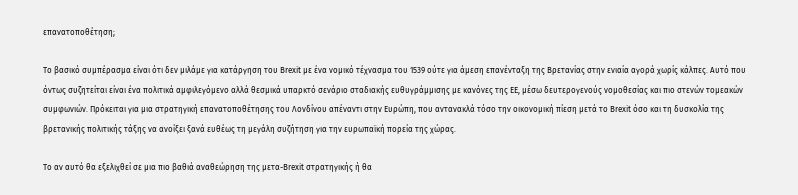επανατοποθέτηση;

Το βασικό συμπέρασμα είναι ότι δεν μιλάμε για κατάργηση του Brexit με ένα νομικό τέχνασμα του 1539 ούτε για άμεση επανένταξη της Βρετανίας στην ενιαία αγορά χωρίς κάλπες. Αυτό που όντως συζητείται είναι ένα πολιτικά αμφιλεγόμενο αλλά θεσμικά υπαρκτό σενάριο σταδιακής ευθυγράμμισης με κανόνες της ΕΕ, μέσω δευτερογενούς νομοθεσίας και πιο στενών τομεακών συμφωνιών. Πρόκειται για μια στρατηγική επανατοποθέτησης του Λονδίνου απέναντι στην Ευρώπη, που αντανακλά τόσο την οικονομική πίεση μετά το Brexit όσο και τη δυσκολία της βρετανικής πολιτικής τάξης να ανοίξει ξανά ευθέως τη μεγάλη συζήτηση για την ευρωπαϊκή πορεία της χώρας.

Το αν αυτό θα εξελιχθεί σε μια πιο βαθιά αναθεώρηση της μετα-Brexit στρατηγικής ή θα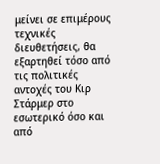μείνει σε επιμέρους τεχνικές διευθετήσεις, θα εξαρτηθεί τόσο από τις πολιτικές αντοχές του Κιρ Στάρμερ στο εσωτερικό όσο και από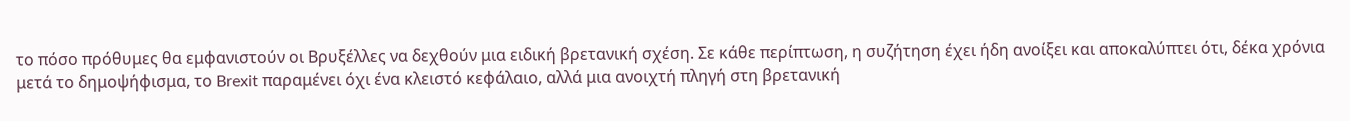το πόσο πρόθυμες θα εμφανιστούν οι Βρυξέλλες να δεχθούν μια ειδική βρετανική σχέση. Σε κάθε περίπτωση, η συζήτηση έχει ήδη ανοίξει και αποκαλύπτει ότι, δέκα χρόνια μετά το δημοψήφισμα, το Brexit παραμένει όχι ένα κλειστό κεφάλαιο, αλλά μια ανοιχτή πληγή στη βρετανική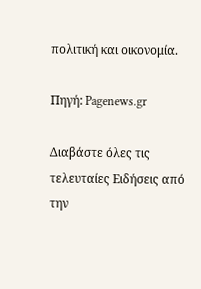πολιτική και οικονομία.

Πηγή: Pagenews.gr

Διαβάστε όλες τις τελευταίες Ειδήσεις από την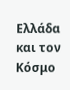Ελλάδα και τον Κόσμο